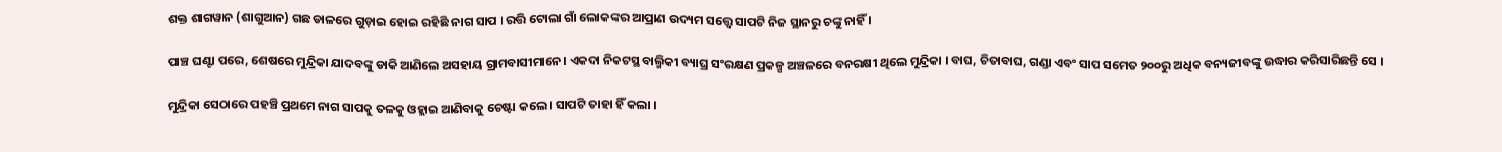ଶକ୍ତ ଶାଗୱାନ (ଶାଗୁଆନ) ଗଛ ଡାଳରେ ଗୁଡ଼ାଇ ହୋଇ ରହିଛି ନାଗ ସାପ । ରତ୍ତି ଟୋଲା ଗାଁ ଲୋକଙ୍କର ଆପ୍ରାଣ ଉଦ୍ୟମ ସତ୍ତ୍ୱେ ସାପଟି ନିଜ ସ୍ଥାନରୁ ଚଙ୍କୁ ନାହିଁ ।

ପାଞ୍ଚ ଘଣ୍ଟା ପରେ, ଶେଷରେ ମୁନ୍ଦ୍ରିକା ଯାଦବଙ୍କୁ ଡାକି ଆଣିଲେ ଅସହାୟ ଗ୍ରାମବାସୀମାନେ। ଏକଦା ନିକଟସ୍ଥ ବାଲ୍ମିକୀ ବ୍ୟାଘ୍ର ସଂରକ୍ଷଣ ପ୍ରକଳ୍ପ ଅଞ୍ଚଳରେ ବନରକ୍ଷୀ ଥିଲେ ମୁନ୍ଦ୍ରିକା । ବାଘ, ଚିତାବାଘ, ଗଣ୍ଡା ଏବଂ ସାପ ସମେତ ୨୦୦ରୁ ଅଧିକ ବନ୍ୟଜୀବଙ୍କୁ ଉଦ୍ଧାର କରିସାରିଛନ୍ତି ସେ ।

ମୁନ୍ଦ୍ରିକା ସେଠାରେ ପହଞ୍ଚି ପ୍ରଥମେ ନାଗ ସାପକୁ ତଳକୁ ଓହ୍ଲାଇ ଆଣିବାକୁ ଚେଷ୍ଟା କଲେ । ସାପଟି ତାହା ହିଁ କଲା ।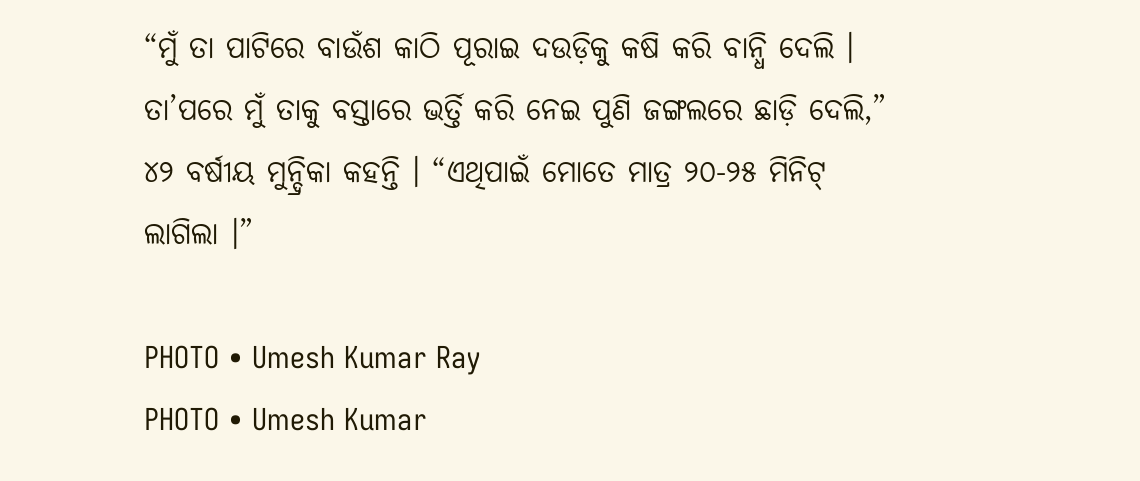“ମୁଁ ତା ପାଟିରେ ବାଉଁଶ କାଠି ପୂରାଇ ଦଉଡ଼ିକୁ କଷି କରି ବାନ୍ଧି ଦେଲି । ତା’ପରେ ମୁଁ ତାକୁ ବସ୍ତାରେ ଭର୍ତ୍ତି କରି ନେଇ ପୁଣି ଜଙ୍ଗଲରେ ଛାଡ଼ି ଦେଲି,” ୪୨ ବର୍ଷୀୟ ମୁନ୍ଦ୍ରିକା କହନ୍ତି । “ଏଥିପାଇଁ ମୋତେ ମାତ୍ର ୨୦-୨୫ ମିନିଟ୍ ଲାଗିଲା ।”

PHOTO • Umesh Kumar Ray
PHOTO • Umesh Kumar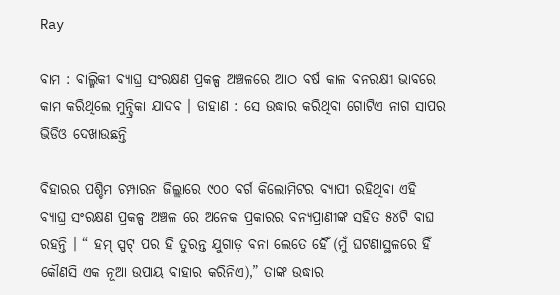Ray

ବାମ : ବାଲ୍ମିକୀ ବ୍ୟାଘ୍ର ସଂରକ୍ଷଣ ପ୍ରକଳ୍ପ ଅଞ୍ଚଳରେ ଆଠ ବର୍ଷ କାଳ ବନରକ୍ଷୀ ଭାବରେ କାମ କରିଥିଲେ ମୁନ୍ଦ୍ରିକା ଯାଦବ । ଡାହାଣ : ସେ ଉଦ୍ଧାର କରିଥିବା ଗୋଟିଏ ନାଗ ସାପର ଭିଡିଓ ଦେଖାଉଛନ୍ତି

ବିହାରର ପଶ୍ଚିମ ଚମ୍ପାରନ ଜିଲ୍ଲାରେ ୯୦୦ ବର୍ଗ କିଲୋମିଟର ବ୍ୟାପୀ ରହିଥିବା ଏହି ବ୍ୟାଘ୍ର ସଂରକ୍ଷଣ ପ୍ରକଳ୍ପ ଅଞ୍ଚଳ ରେ ଅନେକ ପ୍ରକାରର ବନ୍ୟପ୍ରାଣୀଙ୍କ ସହିତ ୫୪ଟି ବାଘ ରହନ୍ତି । “ ହମ୍ ସ୍ପଟ୍ ପର ହି ତୁରନ୍ତ ଯୁଗାଡ଼ ବନା ଲେତେ ହୈଁ (ମୁଁ ଘଟଣାସ୍ଥଳରେ ହିଁ କୌଣସି ଏକ ନୂଆ ଉପାୟ ବାହାର କରିନିଏ),” ତାଙ୍କ ଉଦ୍ଧାର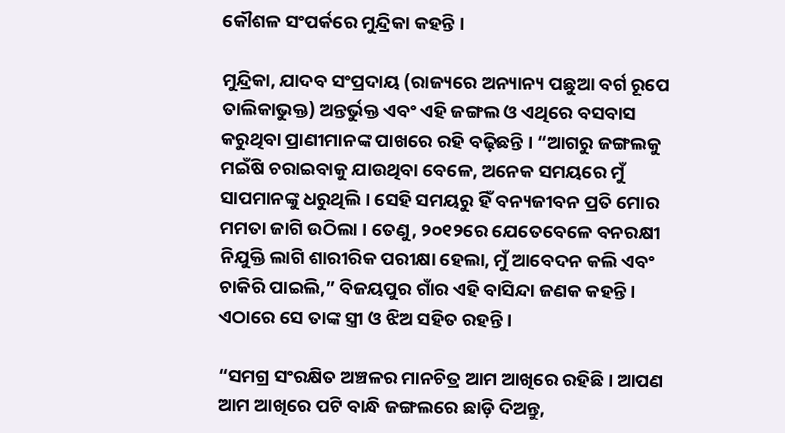କୌଶଳ ସଂପର୍କରେ ମୁନ୍ଦ୍ରିକା କହନ୍ତି ।

ମୁନ୍ଦ୍ରିକା, ଯାଦବ ସଂପ୍ରଦାୟ (ରାଜ୍ୟରେ ଅନ୍ୟାନ୍ୟ ପଛୁଆ ବର୍ଗ ରୂପେ ତାଲିକାଭୁକ୍ତ) ଅନ୍ତର୍ଭୁକ୍ତ ଏବଂ ଏହି ଜଙ୍ଗଲ ଓ ଏଥିରେ ବସବାସ କରୁଥିବା ପ୍ରାଣୀମାନଙ୍କ ପାଖରେ ରହି ବଢ଼ିଛନ୍ତି । “ଆଗରୁ ଜଙ୍ଗଲକୁ ମଇଁଷି ଚରାଇବାକୁ ଯାଉଥିବା ବେଳେ, ଅନେକ ସମୟରେ ମୁଁ ସାପମାନଙ୍କୁ ଧରୁଥିଲି । ସେହି ସମୟରୁ ହିଁ ବନ୍ୟଜୀବନ ପ୍ରତି ମୋର ମମତା ଜାଗି ଉଠିଲା । ତେଣୁ, ୨୦୧୨ରେ ଯେତେବେଳେ ବନରକ୍ଷୀ ନିଯୁକ୍ତି ଲାଗି ଶାରୀରିକ ପରୀକ୍ଷା ହେଲା, ମୁଁ ଆବେଦନ କଲି ଏବଂ ଚାକିରି ପାଇଲି,” ବିଜୟପୁର ଗାଁର ଏହି ବାସିନ୍ଦା ଜଣକ କହନ୍ତି । ଏଠାରେ ସେ ତାଙ୍କ ସ୍ତ୍ରୀ ଓ ଝିଅ ସହିତ ରହନ୍ତି ।

“ସମଗ୍ର ସଂରକ୍ଷିତ ଅଞ୍ଚଳର ମାନଚିତ୍ର ଆମ ଆଖିରେ ରହିଛି । ଆପଣ ଆମ ଆଖିରେ ପଟି ବାନ୍ଧି ଜଙ୍ଗଲରେ ଛାଡ଼ି ଦିଅନ୍ତୁ,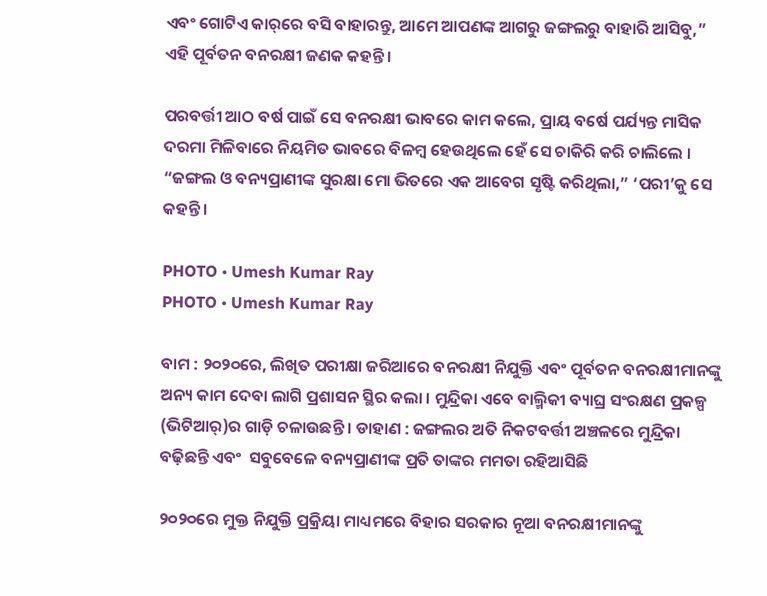ଏବଂ ଗୋଟିଏ କାର୍‌ରେ ବସି ବାହାରନ୍ତୁ, ଆମେ ଆପଣଙ୍କ ଆଗରୁ ଜଙ୍ଗଲରୁ ବାହାରି ଆସିବୁ,” ଏହି ପୂର୍ବତନ ବନରକ୍ଷୀ ଜଣକ କହନ୍ତି ।

ପରବର୍ତ୍ତୀ ଆଠ ବର୍ଷ ପାଇଁ ସେ ବନରକ୍ଷୀ ଭାବରେ କାମ କଲେ, ପ୍ରାୟ ବର୍ଷେ ପର୍ଯ୍ୟନ୍ତ ମାସିକ ଦରମା ମିଳିବାରେ ନିୟମିତ ଭାବରେ ବିଳମ୍ବ ହେଉଥିଲେ ହେଁ ସେ ଚାକିରି କରି ଚାଲିଲେ । “ଜଙ୍ଗଲ ଓ ବନ୍ୟପ୍ରାଣୀଙ୍କ ସୁରକ୍ଷା ମୋ ଭିତରେ ଏକ ଆବେଗ ସୃଷ୍ଟି କରିଥିଲା,” ‘ପରୀ’କୁ ସେ କହନ୍ତି ।

PHOTO • Umesh Kumar Ray
PHOTO • Umesh Kumar Ray

ବାମ : ୨୦୨୦ରେ, ଲିଖିତ ପରୀକ୍ଷା ଜରିଆରେ ବନରକ୍ଷୀ ନିଯୁକ୍ତି ଏବଂ ପୂର୍ବତନ ବନରକ୍ଷୀମାନଙ୍କୁ ଅନ୍ୟ କାମ ଦେବା ଲାଗି ପ୍ରଶାସନ ସ୍ଥିର କଲା । ମୁନ୍ଦ୍ରିକା ଏବେ ବାଲ୍ମିକୀ ବ୍ୟାଘ୍ର ସଂରକ୍ଷଣ ପ୍ରକଳ୍ପ (ଭିଟିଆର୍‌)ର ଗାଡ଼ି ଚଳାଉଛନ୍ତି । ଡାହାଣ : ଜଙ୍ଗଲର ଅତି ନିକଟବର୍ତ୍ତୀ ଅଞ୍ଚଳରେ ମୁନ୍ଦ୍ରିକା ବଢ଼ିଛନ୍ତି ଏବଂ  ସବୁବେଳେ ବନ୍ୟପ୍ରାଣୀଙ୍କ ପ୍ରତି ତାଙ୍କର ମମତା ରହିଆସିଛି

୨୦୨୦ରେ ମୁକ୍ତ ନିଯୁକ୍ତି ପ୍ରକ୍ରିୟା ମାଧ୍ୟମରେ ବିହାର ସରକାର ନୂଆ ବନରକ୍ଷୀମାନଙ୍କୁ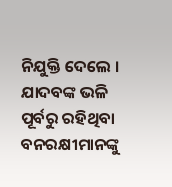ନିଯୁକ୍ତି ଦେଲେ । ଯାଦବଙ୍କ ଭଳି ପୂର୍ବରୁ ରହିଥିବା ବନରକ୍ଷୀମାନଙ୍କୁ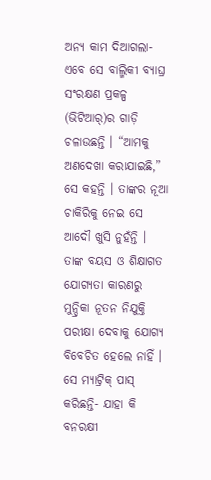ଅନ୍ୟ କାମ ଦିଆଗଲା- ଏବେ ସେ ବାଲ୍ମିକୀ ବ୍ୟାଘ୍ର ସଂରକ୍ଷଣ ପ୍ରକଳ୍ପ (ଭିଟିଆର୍‌)ର ଗାଡ଼ି ଚଳାଉଛନ୍ତି । “ଆମକୁ ଅଣଦେଖା କରାଯାଇଛି,” ସେ କହନ୍ତି । ତାଙ୍କର ନୂଆ ଚାକିରିକୁ ନେଇ ସେ ଆଦୌ ଖୁସି ନୁହଁନ୍ତି ।  ତାଙ୍କ ବୟସ ଓ ଶିକ୍ଷାଗତ ଯୋଗ୍ୟତା କାରଣରୁ ମୁନ୍ଦ୍ରିକା ନୂତନ ନିଯୁକ୍ତି ପରୀକ୍ଷା ଦେବାକୁ ଯୋଗ୍ୟ ବିବେଚିତ ହେଲେ ନାହିଁ । ସେ ମ୍ୟାଟ୍ରିକ୍‌ ପାସ୍ କରିଛନ୍ତି- ଯାହା କି ବନରକ୍ଷୀ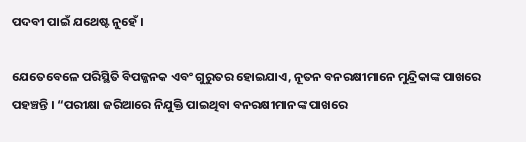ପଦବୀ ପାଇଁ ଯଥେଷ୍ଟ ନୁହେଁ ।

ଯେତେବେଳେ ପରିସ୍ଥିତି ବିପଜ୍ଜନକ ଏବଂ ଗୁରୁତର ହୋଇଯାଏ, ନୂତନ ବନରକ୍ଷୀମାନେ ମୁନ୍ଦ୍ରିକାଙ୍କ ପାଖରେ ପହଞ୍ଚନ୍ତି । “ପରୀକ୍ଷା ଜରିଆରେ ନିଯୁକ୍ତି ପାଇଥିବା ବନରକ୍ଷୀମାନଙ୍କ ପାଖରେ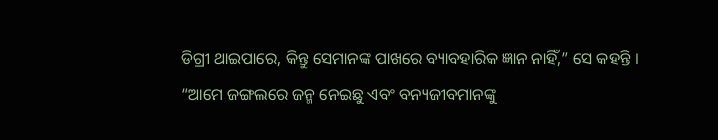ଡିଗ୍ରୀ ଥାଇପାରେ, କିନ୍ତୁ ସେମାନଙ୍କ ପାଖରେ ବ୍ୟାବହାରିକ ଜ୍ଞାନ ନାହିଁ,” ସେ କହନ୍ତି । “ଆମେ ଜଙ୍ଗଲରେ ଜନ୍ମ ନେଇଛୁ ଏବଂ ବନ୍ୟଜୀବମାନଙ୍କୁ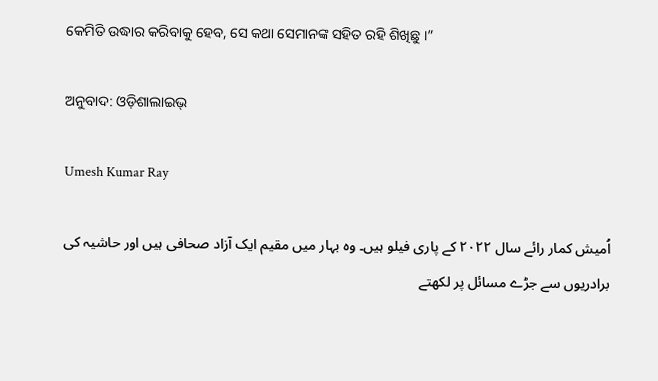କେମିତି ଉଦ୍ଧାର କରିବାକୁ ହେବ, ସେ କଥା ସେମାନଙ୍କ ସହିତ ରହି ଶିଖିଛୁ ।”

ଅନୁବାଦ: ଓଡ଼ିଶାଲାଇଭ୍‍

Umesh Kumar Ray

اُمیش کمار رائے سال ۲۰۲۲ کے پاری فیلو ہیں۔ وہ بہار میں مقیم ایک آزاد صحافی ہیں اور حاشیہ کی برادریوں سے جڑے مسائل پر لکھتے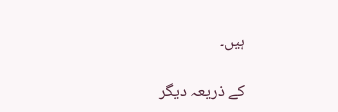ہیں۔

کے ذریعہ دیگر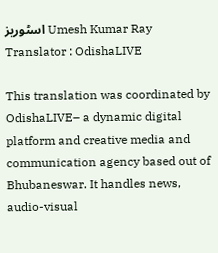اسٹوریز Umesh Kumar Ray
Translator : OdishaLIVE

This translation was coordinated by OdishaLIVE– a dynamic digital platform and creative media and communication agency based out of Bhubaneswar. It handles news, audio-visual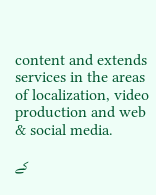content and extends services in the areas of localization, video production and web & social media.

کے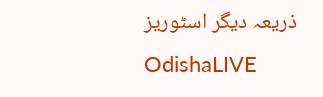ذریعہ دیگر اسٹوریز OdishaLIVE